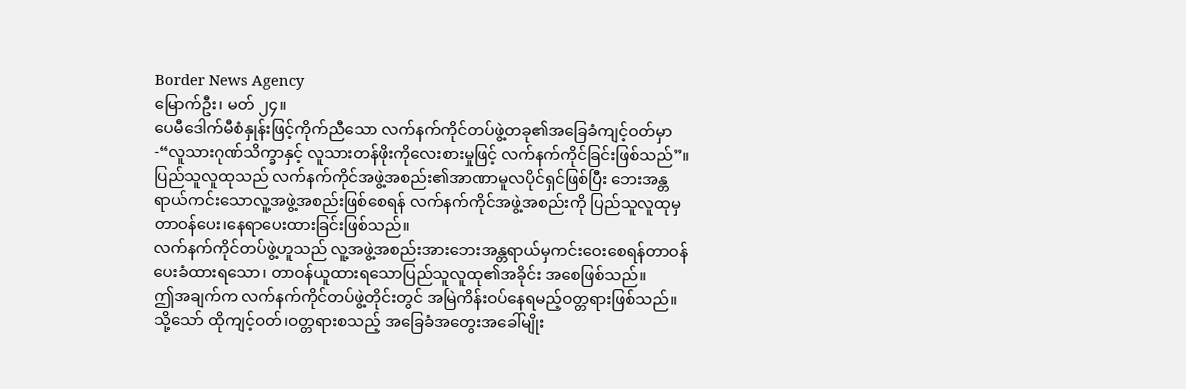Border News Agency
မြောက်ဦး၊ မတ် ၂၄။
ပေမီဒေါက်မီစံနှုန်းဖြင့်ကိုက်ညီသော လက်နက်ကိုင်တပ်ဖွဲ့တခု၏အခြေခံကျင့်ဝတ်မှာ-“လူသားဂုဏ်သိက္ခာနှင့် လူသားတန်ဖိုးကိုလေးစားမှုဖြင့် လက်နက်ကိုင်ခြင်းဖြစ်သည်”။
ပြည်သူလူထုသည် လက်နက်ကိုင်အဖွဲ့အစည်း၏အာဏာမူလပိုင်ရှင်ဖြစ်ပြီး ဘေးအန္တရာယ်ကင်းသောလူ့အဖွဲ့အစည်းဖြစ်စေရန် လက်နက်ကိုင်အဖွဲ့အစည်းကို ပြည်သူလူထုမှ တာဝန်ပေး၊နေရာပေးထားခြင်းဖြစ်သည်။
လက်နက်ကိုင်တပ်ဖွဲ့ဟူသည် လူ့အဖွဲ့အစည်းအားဘေးအန္တရာယ်မှကင်းဝေးစေရန်တာဝန်ပေးခံထားရသော၊ တာဝန်ယူထားရသောပြည်သူလူထု၏အခိုင်း အစေဖြစ်သည်။
ဤအချက်က လက်နက်ကိုင်တပ်ဖွဲ့တိုင်းတွင် အမြဲကိန်းဝပ်နေရမည့်ဝတ္တရားဖြစ်သည်။
သို့သော် ထိုကျင့်ဝတ်၊ဝတ္တရားစသည့် အခြေခံအတွေးအခေါ်မျိုး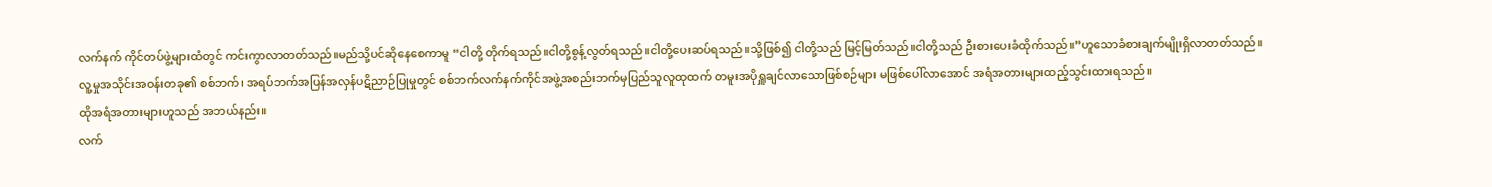လက်နက် ကိုင်တပ်ဖွဲ့များထံတွင် ကင်းကွာလာတတ်သည်။မည်သို့ပင်ဆိုနေစေကာမူ “ငါတို့ တိုက်ရသည်။ငါတို့စွန့်လွတ်ရသည်။ငါတို့ပေးဆပ်ရသည်။သို့ဖြစ်၍ ငါတို့သည် မြင့်မြတ်သည်။ငါတို့သည် ဦးစားပေးခံထိုက်သည်။”ဟူသောခံစားချက်မျိုးရှိလာတတ်သည်။
လူ့မှုအသိုင်းအဝန်းတခု၏ စစ်ဘက်၊ အရပ်ဘက်အပြန်အလှန်ပဋိညာဉ်ပြုမှုတွင် စစ်ဘက်လက်နက်ကိုင်အဖွဲ့အစည်းဘက်မှပြည်သူလူထုထက် တမူးအပိုရှူချင်လာသောဖြစ်စဉ်များ မဖြစ်ပေါ်လာအောင် အရံအတားများထည့်သွင်းထားရသည်။
ထိုအရံအတားများဟူသည် အဘယ်နည်း။
လက်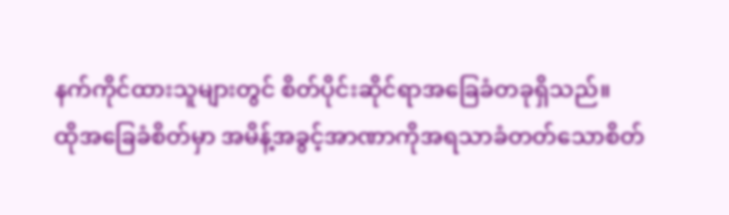နက်ကိုင်ထားသူများတွင် စိတ်ပိုင်းဆိုင်ရာအခြေခံတခုရှိသည်။
ထိုအခြေခံစိတ်မှာ အမိန့်အခွင့်အာဏာကိုအရသာခံတတ်သောစိတ်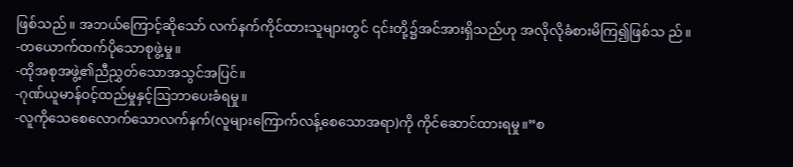ဖြစ်သည်။ အဘယ်ကြောင့်ဆိုသော် လက်နက်ကိုင်ထားသူများတွင် ၎င်းတို့၌အင်အားရှိသည်ဟု အလိုလိုခံစားမိကြ၍ဖြစ်သ ည်။
-တယောက်ထက်ပိုသောစုဖွဲ့မှု။
-ထိုအစုအဖွဲ့၏ညီညွှတ်သောအသွင်အပြင်။
-ဂုဏ်ယူမာန်ဝင့်ထည်မှုနှင့်ဩဘာပေးခံရမှု။
-လူကိုသေစေလောက်သောလက်နက်(လူများကြောက်လန့်စေသောအရာ)ကို ကိုင်ဆောင်ထားရမှု။”စ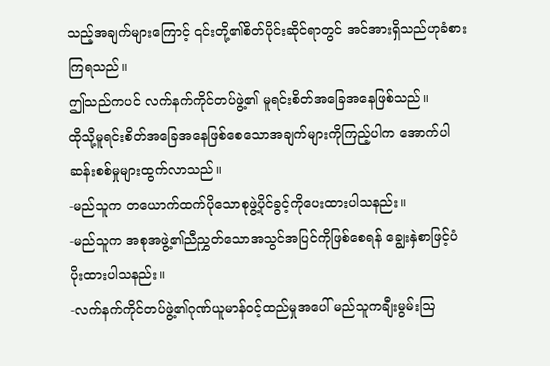သည့်အချက်များကြောင့် ၎င်းတို့၏စိတ်ပိုင်းဆိုင်ရာတွင် အင်အားရှိသည်ဟုခံစားကြရသည်။
ဤသည်ကပင် လက်နက်ကိုင်တပ်ဖွဲ့၏ မူရင်းစိတ်အခြေအနေဖြစ်သည်။
ထိုသို့မူရင်းစိတ်အခြေအနေဖြစ်စေသောအချက်များကိုကြည့်ပါက အောက်ပါဆန်းစစ်မှုများထွက်လာသည်။
-မည်သူက တယောက်ထက်ပိုသောစုဖွဲ့ပိုင်ခွင့်ကိုပေးထားပါသနည်း။
-မည်သူက အစုအဖွဲ့၏ညီညွှတ်သောအသွင်အပြင်ကိုဖြစ်စေရန် ချွေးနှဲစာဖြင့်ပံပိုးထားပါသနည်း။
-လက်နက်ကိုင်တပ်ဖွဲ့၏ဂုဏ်ယူမာန်ဝင့်ထည်မှုအပေါ် မည်သူကချီးမွမ်းဩ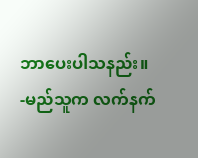ဘာပေးပါသနည်း။
-မည်သူက လက်နက်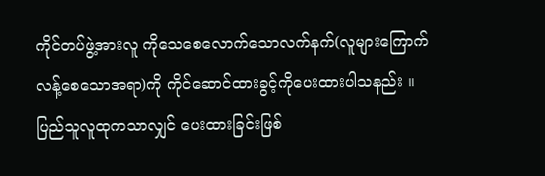ကိုင်တပ်ဖွဲ့အားလူ ကိုသေစေလောက်သောလက်နက်(လူများကြောက်လန့်စေသောအရာ)ကို ကိုင်ဆောင်ထားခွင့်ကိုပေးထားပါသနည်း ။
ပြည်သူလူထုကသာလျှင် ပေးထားခြင်းဖြစ်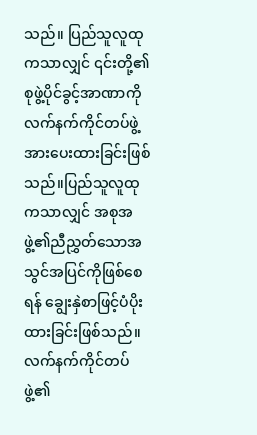သည်။ ပြည်သူလူထုကသာလျှင် ၎င်းတို့၏စုဖွဲ့ပိုင်ခွင့်အာဏာကို လက်နက်ကိုင်တပ်ဖွဲ့အားပေးထားခြင်းဖြစ်သည်။ပြည်သူလူထုကသာလျှင် အစုအဖွဲ့၏ညီညွှတ်သောအသွင်အပြင်ကိုဖြစ်စေရန် ချွေးနှဲစာဖြင့်ပံပိုးထားခြင်းဖြစ်သည်။
လက်နက်ကိုင်တပ်ဖွဲ့၏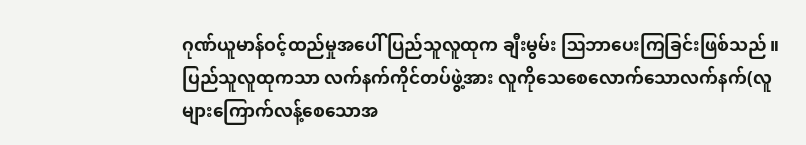ဂုဏ်ယူမာန်ဝင့်ထည်မှုအပေါ် ပြည်သူလူထုက ချီးမွမ်း ဩဘာပေးကြခြင်းဖြစ်သည်။
ပြည်သူလူထုကသာ လက်နက်ကိုင်တပ်ဖွဲ့အား လူကိုသေစေလောက်သောလက်နက်(လူများကြောက်လန့်စေသောအ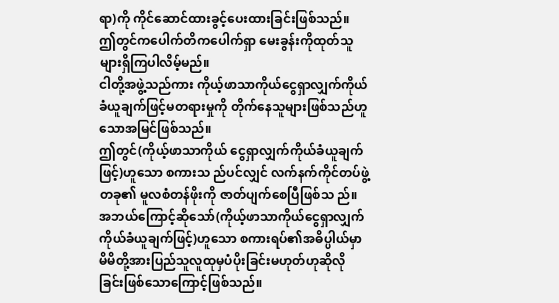ရာ)ကို ကိုင်ဆောင်ထားခွင့်ပေးထားခြင်းဖြစ်သည်။
ဤတွင်ကပေါက်တိကပေါက်ရှာ မေးခွန်းကိုထုတ်သူများရှိကြပါလိမ့်မည်။
ငါတို့အဖွဲ့သည်ကား ကိုယ့်ဖာသာကိုယ်ငွေရှာလျှက်ကိုယ်ခံယူချက်ဖြင့်မတရားမှုကို တိုက်နေသူများဖြစ်သည်ဟူသောအမြင်ဖြစ်သည်။
ဤတွင်(ကိုယ့်ဖာသာကိုယ် ငွေရှာလျှက်ကိုယ်ခံယူချက်ဖြင့်)ဟူသော စကားသ ည်ပင်လျှင် လက်နက်ကိုင်တပ်ဖွဲ့တခု၏ မူလစံတန်ဖိုးကို ဇာတ်ပျက်စေပြီဖြစ်သ ည်။ အဘယ်ကြောင့်ဆိုသော်(ကိုယ့်ဖာသာကိုယ်ငွေရှာလျှက်ကိုယ်ခံယူချက်ဖြင့်)ဟူသော စကားရပ်၏အဓိပ္ပါယ်မှာ မိမိတို့အားပြည်သူလူထုမှပံပိုးခြင်းမဟုတ်ဟုဆိုလိုခြင်းဖြစ်သောကြောင့်ဖြစ်သည်။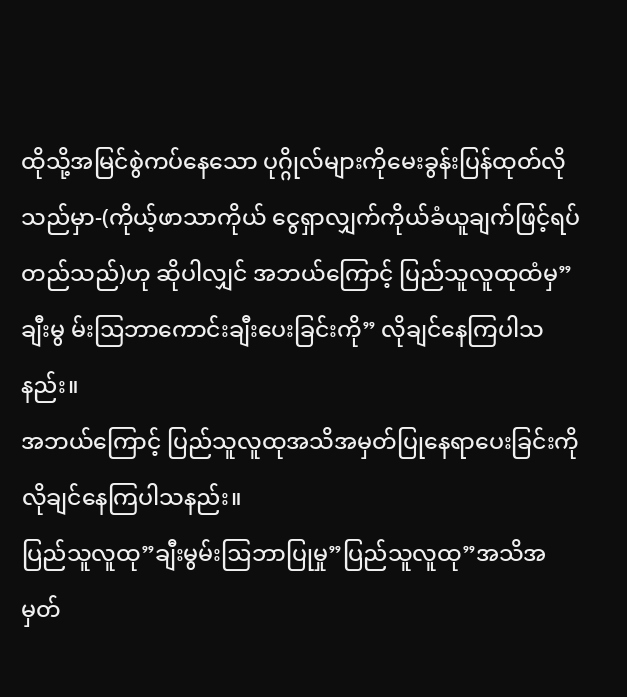ထိုသို့အမြင်စွဲကပ်နေသော ပုဂ္ဂိုလ်များကိုမေးခွန်းပြန်ထုတ်လိုသည်မှာ-(ကိုယ့်ဖာသာကိုယ် ငွေရှာလျှက်ကိုယ်ခံယူချက်ဖြင့်ရပ်တည်သည်)ဟု ဆိုပါလျှင် အဘယ်ကြောင့် ပြည်သူလူထုထံမှ”ချီးမွ မ်းဩဘာကောင်းချီးပေးခြင်းကို” လိုချင်နေကြပါသနည်း။
အဘယ်ကြောင့် ပြည်သူလူထုအသိအမှတ်ပြုနေရာပေးခြင်းကို လိုချင်နေကြပါသနည်း။
ပြည်သူလူထု”ချီးမွမ်းဩဘာပြုမှု”ပြည်သူလူထု”အသိအမှတ်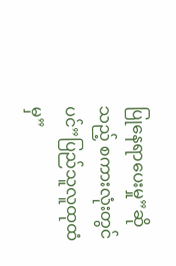ပြုနေရာပေးမှု”ဆိုသည့် စကားလုံးတွင်ပင်”ပြည်သူလူထုထံမှ”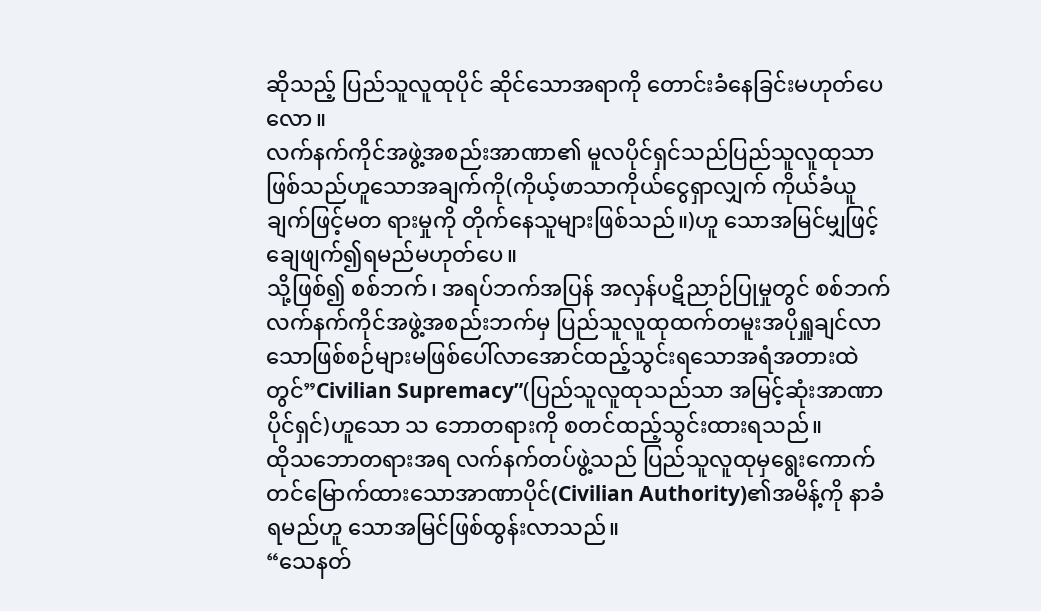ဆိုသည့် ပြည်သူလူထုပိုင် ဆိုင်သောအရာကို တောင်းခံနေခြင်းမဟုတ်ပေလော။
လက်နက်ကိုင်အဖွဲ့အစည်းအာဏာ၏ မူလပိုင်ရှင်သည်ပြည်သူလူထုသာဖြစ်သည်ဟူသောအချက်ကို(ကိုယ့်ဖာသာကိုယ်ငွေရှာလျှက် ကိုယ်ခံယူချက်ဖြင့်မတ ရားမှုကို တိုက်နေသူများဖြစ်သည်။)ဟူ သောအမြင်မျှဖြင့်ချေဖျက်၍ရမည်မဟုတ်ပေ။
သို့ဖြစ်၍ စစ်ဘက်၊ အရပ်ဘက်အပြန် အလှန်ပဋိညာဉ်ပြုမှုတွင် စစ်ဘက်လက်နက်ကိုင်အဖွဲ့အစည်းဘက်မှ ပြည်သူလူထုထက်တမူးအပိုရှူချင်လာသောဖြစ်စဉ်များမဖြစ်ပေါ်လာအောင်ထည့်သွင်းရသောအရံအတားထဲတွင်”Civilian Supremacy”(ပြည်သူလူထုသည်သာ အမြင့်ဆုံးအာဏာပိုင်ရှင်)ဟူသော သ ဘောတရားကို စတင်ထည့်သွင်းထားရသည်။
ထိုသဘောတရားအရ လက်နက်တပ်ဖွဲ့သည် ပြည်သူလူထုမှရွေးကောက်တင်မြောက်ထားသောအာဏာပိုင်(Civilian Authority)၏အမိန့်ကို နာခံရမည်ဟူ သောအမြင်ဖြစ်ထွန်းလာသည်။
“သေနတ်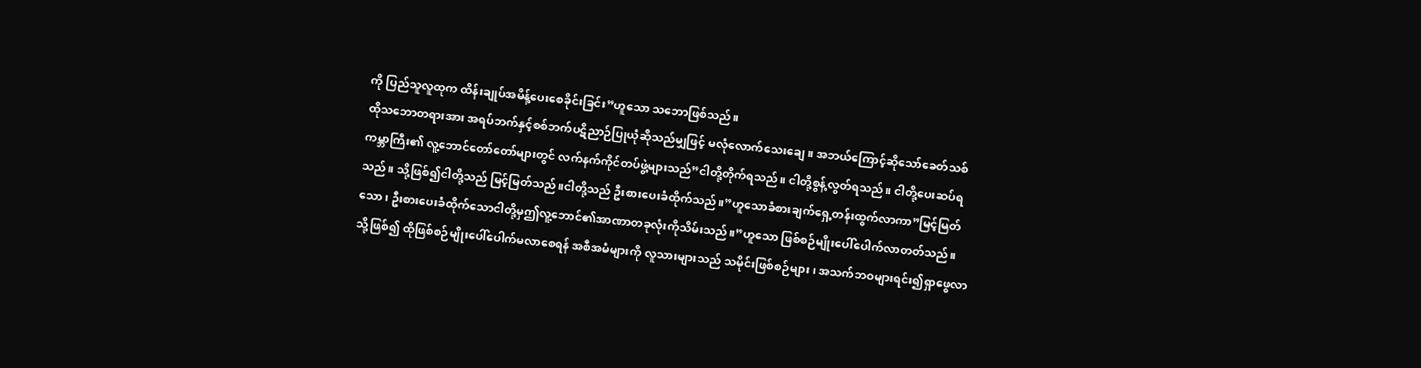ကို ပြည်သူလူထုက ထိန်းချုပ်အမိန့်ပေးစေခိုင်းခြင်း”ဟူသော သဘောဖြစ်သည်။
ထိုသဘောတရားအား အရပ်ဘက်နှင့်စစ်ဘက်ပဋိညာဉ်ပြုယုံဆိုသည်မျှဖြင့် မလုံလောက်သေးချေ။ အဘယ်ကြောင့်ဆိုသော်ခေတ်သစ်ကမ္ဘာကြီး၏ လူ့ဘောင်တော်တော်များတွင် လက်နက်ကိုင်တပ်ဖွဲ့များသည်”ငါတို့တိုက်ရသည်။ ငါတို့စွန့်လွတ်ရသည်။ ငါတို့ပေးဆပ်ရသည်။ သို့ဖြစ်၍ငါတို့သည် မြင့်မြတ်သည်။ငါတို့သည် ဦးစားပေးခံထိုက်သည်။”ဟူသောခံစားချက်ရှေ့တန်းထွက်လာကာ”မြင့်မြတ်သော၊ ဦးစားပေးခံထိုက်သောငါတို့မှဤလူ့ဘောင်၏အာဏာတခုလုံးကိုသိမ်းသည်။”ဟူသော ဖြစ်စဉ်မျိုးပေါ်ပေါက်လာတတ်သည်။
သို့ဖြစ်၍ ထိုဖြစ်စဉ်မျိုးပေါ်ပေါက်မလာစေရန် အစီအမံများကို လူသားများသည် သမိုင်းဖြစ်စဉ်များ၊ အသက်ဘဝများရင်း၍ရှာဖွေလာ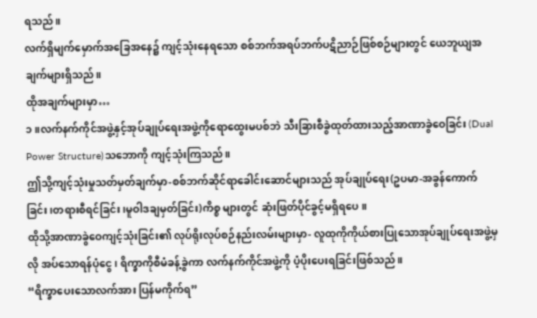ရသည်။
လက်ရှိမျက်မှောက်အခြေအနေ၌ ကျင့်သုံးနေရသော စစ်ဘက်အရပ်ဘက်ပဋိညာဉ်ဖြစ်စဉ်များတွင် ယေဘူယျအချက်များရှိသည်။
ထိုအချက်များမှာ…
၁။လက်နက်ကိုင်အဖွဲ့နှင့်အုပ်ချုပ်ရေးအဖွဲ့ကိုရောထွေးမပစ်ဘဲ သီးခြားစီခွဲထုတ်ထားသည့်အာဏာခွဲဝေခြင်း (Dual Power Structure)သဘောကို ကျင့်သုံးကြသည်။
ဤသို့ကျင့်သုံးမှုသတ်မှတ်ချက်မှာ-စစ်ဘက်ဆိုင်ရာခေါင်းဆောင်များသည် အုပ်ချုပ်ရေး(ဥပမာ-အခွန်ကောက်ခြင်း၊တရားစီရင်ခြင်း၊မူဝါဒချမှတ်ခြင်း)ကိစ္စ များတွင် ဆုံးဖြတ်ပိုင်ခွင့်မရှိရပေ။
ထိုသို့အာဏာခွဲဝေကျင့်သုံးခြင်း၏ လုပ်ရိုးလုပ်စဉ်နည်းလမ်းများမှာ- လူထုကိုကိုယ်စားပြုသောအုပ်ချုပ်ရေးအဖွဲ့မှလို အပ်သောရန်ပုံငွေ၊ ရိက္ခာကိုစီမံခန့်ခွဲကာ လက်နက်ကိုင်အဖွဲ့ကို ပံ့ပိုးပေးရခြင်းဖြစ်သည်။
“ရိက္ခာပေးသောလက်အား ပြန်မကိုက်ရ”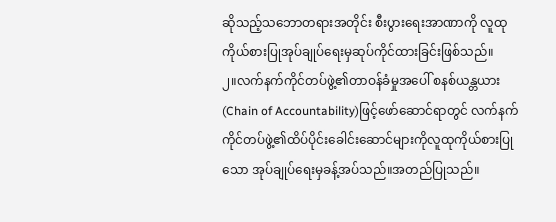ဆိုသည့်သဘောတရားအတိုင်း စီးပွားရေးအာဏာကို လူထုကိုယ်စားပြုအုပ်ချုပ်ရေးမှဆုပ်ကိုင်ထားခြင်းဖြစ်သည်။
၂။လက်နက်ကိုင်တပ်ဖွဲ့၏တာဝန်ခံမှုအပေါ် စနစ်ယန္တယား(Chain of Accountability)ဖြင့်ဖော်ဆောင်ရာတွင် လက်နက်ကိုင်တပ်ဖွဲ့၏ထိပ်ပိုင်းခေါင်းဆောင်များကိုလူထုကိုယ်စားပြုသော အုပ်ချုပ်ရေးမှခန့်အပ်သည်။အတည်ပြုသည်။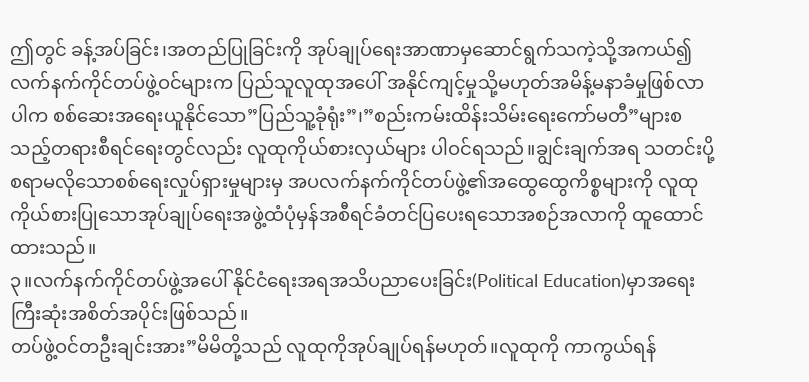ဤတွင် ခန့်အပ်ခြင်း၊အတည်ပြုခြင်းကို အုပ်ချုပ်ရေးအာဏာမှဆောင်ရွက်သကဲ့သို့အကယ်၍လက်နက်ကိုင်တပ်ဖွဲ့ဝင်များက ပြည်သူလူထုအပေါ် အနိုင်ကျင့်မှုသို့မဟုတ်အမိန့်မနာခံမှုဖြစ်လာပါက စစ်ဆေးအရေးယူနိုင်သော”ပြည်သူ့ခုံရုံး”၊”စည်းကမ်းထိန်းသိမ်းရေးကော်မတီ”များစသည့်တရားစီရင်ရေးတွင်လည်း လူထုကိုယ်စားလှယ်များ ပါဝင်ရသည်။ချွင်းချက်အရ သတင်းပို့စရာမလိုသောစစ်ရေးလှုပ်ရှားမှုများမှ အပလက်နက်ကိုင်တပ်ဖွဲ့၏အထွေထွေကိစ္စများကို လူထုကိုယ်စားပြုသောအုပ်ချုပ်ရေးအဖွဲ့ထံပုံမှန်အစီရင်ခံတင်ပြပေးရသောအစဉ်အလာကို ထူထောင်ထားသည်။
၃။လက်နက်ကိုင်တပ်ဖွဲ့အပေါ် နိုင်ငံရေးအရအသိပညာပေးခြင်း(Political Education)မှာအရေးကြီးဆုံးအစိတ်အပိုင်းဖြစ်သည်။
တပ်ဖွဲ့ဝင်တဦးချင်းအား”မိမိတို့သည် လူထုကိုအုပ်ချုပ်ရန်မဟုတ်။လူထုကို ကာကွယ်ရန်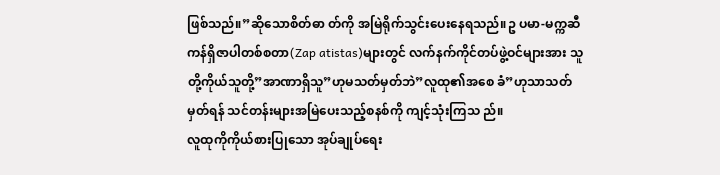ဖြစ်သည်။”ဆိုသောစိတ်ဓာ တ်ကို အမြဲရိုက်သွင်းပေးနေရသည်။ဥ ပမာ-မက္ကဆီကန်ရှိဇာပါတစ်စတာ(Zap atistas)များတွင် လက်နက်ကိုင်တပ်ဖွဲ့ဝင်များအား သူတို့ကိုယ်သူတို့”အာဏာရှိသူ”ဟုမသတ်မှတ်ဘဲ”လူထု၏အစေ ခံ”ဟုသာသတ်မှတ်ရန် သင်တန်းများအမြဲပေးသည့်စနစ်ကို ကျင့်သုံးကြသ ည်။
လူထုကိုကိုယ်စားပြုသော အုပ်ချုပ်ရေး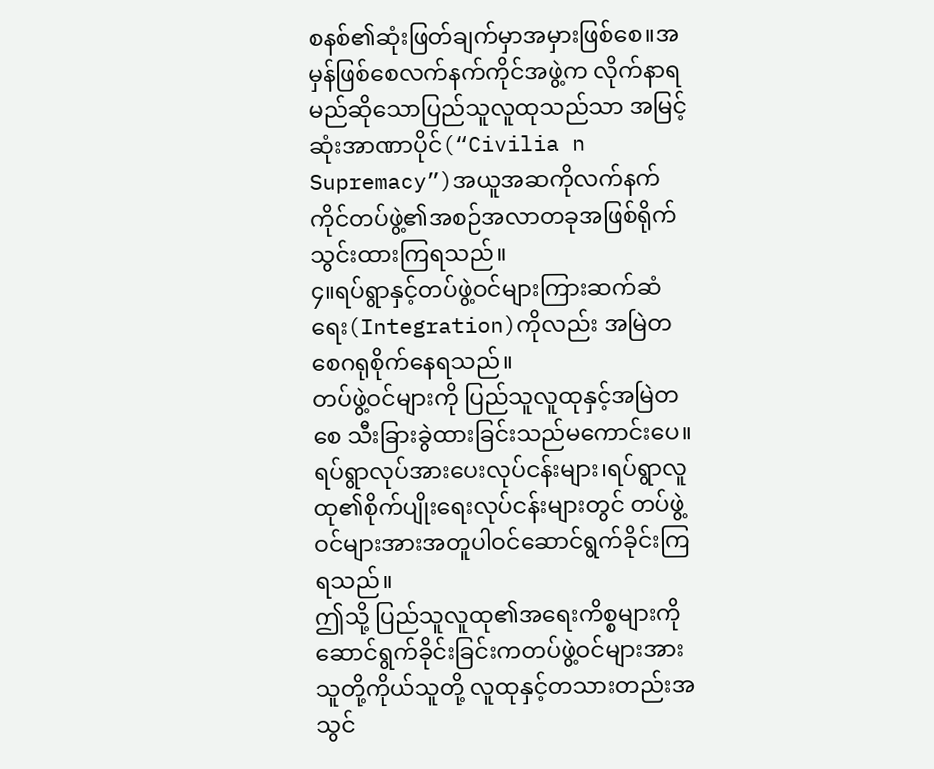စနစ်၏ဆုံးဖြတ်ချက်မှာအမှားဖြစ်စေ။အမှန်ဖြစ်စေလက်နက်ကိုင်အဖွဲ့က လိုက်နာရမည်ဆိုသောပြည်သူလူထုသည်သာ အမြင့်ဆုံးအာဏာပိုင်(“Civilia n Supremacy”)အယူအဆကိုလက်နက်ကိုင်တပ်ဖွဲ့၏အစဉ်အလာတခုအဖြစ်ရိုက်သွင်းထားကြရသည်။
၄။ရပ်ရွာနှင့်တပ်ဖွဲ့ဝင်များကြားဆက်ဆံရေး(Integration)ကိုလည်း အမြဲတစေဂရုစိုက်နေရသည်။
တပ်ဖွဲ့ဝင်များကို ပြည်သူလူထုနှင့်အမြဲတစေ သီးခြားခွဲထားခြင်းသည်မကောင်းပေ။ရပ်ရွာလုပ်အားပေးလုပ်ငန်းများ၊ရပ်ရွာလူထု၏စိုက်ပျိုးရေးလုပ်ငန်းများတွင် တပ်ဖွဲ့ဝင်များအားအတူပါဝင်ဆောင်ရွက်ခိုင်းကြရသည်။
ဤသို့ ပြည်သူလူထု၏အရေးကိစ္စများကို ဆောင်ရွက်ခိုင်းခြင်းကတပ်ဖွဲ့ဝင်များအား သူတို့ကိုယ်သူတို့ လူထုနှင့်တသားတည်းအသွင်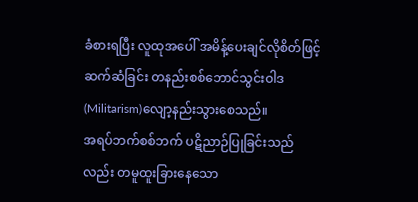ခံစားရပြီး လူထုအပေါ် အမိန့်ပေးချင်လိုစိတ်ဖြင့်ဆက်ဆံခြင်း တနည်းစစ်ဘောင်သွင်းဝါဒ(Militarism)လျော့နည်းသွားစေသည်။
အရပ်ဘက်စစ်ဘက် ပဋိညာဉ်ပြုခြင်းသည်လည်း တမူထူးခြားနေသော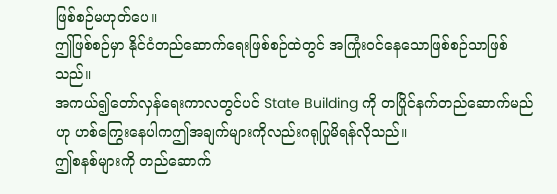ဖြစ်စဉ်မဟုတ်ပေ။
ဤဖြစ်စဉ်မှာ နိုင်ငံတည်ဆောက်ရေးဖြစ်စဉ်ထဲတွင် အကြုံးဝင်နေသောဖြစ်စဉ်သာဖြစ်သည်။
အကယ်၍တော်လှန်ရေးကာလတွင်ပင် State Building ကို တပြိုင်နက်တည်ဆောက်မည်ဟု ဟစ်ကြွေးနေပါကဤအချက်များကိုလည်းဂရုပြုမိရန်လိုသည်။
ဤစနစ်များကို တည်ဆောက်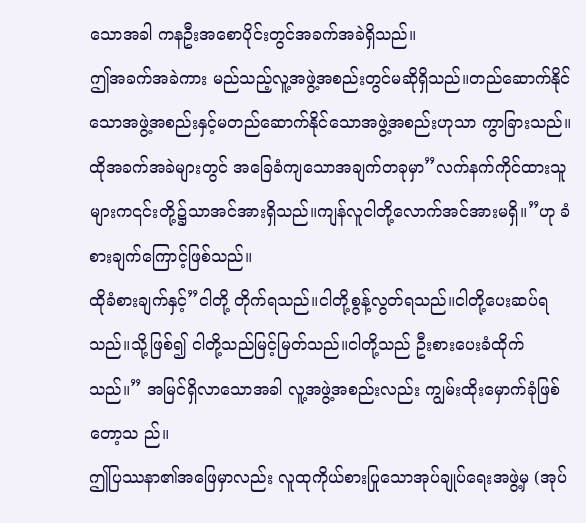သောအခါ ကနဦးအစောပိုင်းတွင်အခက်အခဲရှိသည်။
ဤအခက်အခဲကား မည်သည့်လူ့အဖွဲ့အစည်းတွင်မဆိုရှိသည်။တည်ဆောက်နိုင်သောအဖွဲ့အစည်းနှင့်မတည်ဆောက်နိုင်သောအဖွဲ့အစည်းဟုသာ ကွာခြားသည်။
ထိုအခက်အခဲများတွင် အခြေခံကျသောအချက်တခုမှာ”လက်နက်ကိုင်ထားသူများက၎င်းတို့၌သာအင်အားရှိသည်။ကျန်လူငါတို့လောက်အင်အားမရှိ။”ဟု ခံစားချက်ကြောင့်ဖြစ်သည်။
ထိုခံစားချက်နှင့်”ငါတို့ တိုက်ရသည်။ငါတို့စွန့်လွတ်ရသည်။ငါတို့ပေးဆပ်ရသည်။သို့ဖြစ်၍ ငါတို့သည်မြင့်မြတ်သည်။ငါတို့သည် ဦးစားပေးခံထိုက်သည်။” အမြင်ရှိလာသောအခါ လူ့အဖွဲ့အစည်းလည်း ကျွမ်းထိုးမှောက်ခုံဖြစ်တော့သ ည်။
ဤပြဿနာ၏အဖြေမှာလည်း လူထုကိုယ်စားပြုသောအုပ်ချုပ်ရေးအဖွဲ့မှ (အုပ်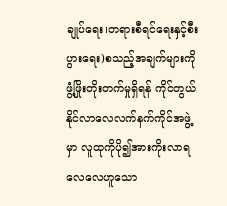ချုပ်ရေး၊တရားစီရင်ရေးနှင့်စီးပွားရေး)စသည့်အချက်များကို ဖွံ့ဖြိုးတိုးတက်မှုရှိရန် ကိုင်တွယ်နိုင်လာလေလက်နက်ကိုင်အဖွဲ့မှာ လူထုကိုပို၍အားကိုးလာရလေလေဟူသော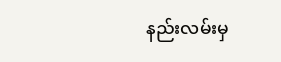နည်းလမ်းမှ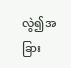လွဲ၍အခြား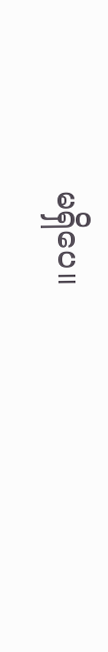မရှိပေ။